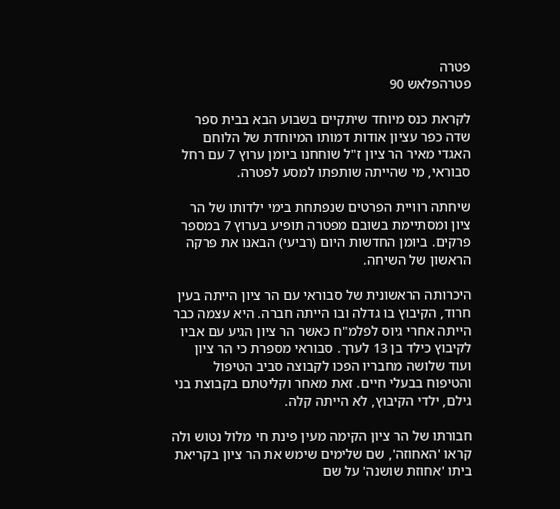פטרה
פטרהפלאש 90

לקראת כנס מיוחד שיתקיים בשבוע הבא בבית ספר שדה כפר עציון אודות דמותו המיוחדת של הלוחם האגדי מאיר הר ציון ז"ל שוחחנו ביומן ערוץ 7 עם רחל סבוראי, מי שהייתה שותפתו למסע לפטרה.

שיחתה רוויית הפרטים שנפתחת בימי ילדותו של הר ציון ומסתיימת בשובם מפטרה תופיע בערוץ 7 במספר פרקים. ביומן החדשות היום (רביעי) הבאנו את פרקה הראשון של השיחה.

היכרותה הראשונית של סבוראי עם הר ציון הייתה בעין חרוד, הקיבוץ בו גדלה ובו הייתה חברה. היא עצמה כבר הייתה אחרי גיוס לפלמ"ח כאשר הר ציון הגיע עם אביו לקיבוץ כילד בן 13 לערך. סבוראי מספרת כי הר ציון ועוד שלושה מחבריו הפכו לקבוצה סביב הטיפול והטיפוח בבעלי חיים. זאת מאחר וקליטתם בקבוצת בני גילם, ילדי הקיבוץ, לא הייתה קלה.

חבורתו של הר ציון הקימה מעין פינת חי מלול נטוש ולה קראו 'האחוזה', שם שלימים שימש את הר ציון בקריאת ביתו 'אחוזת שושנה' על שם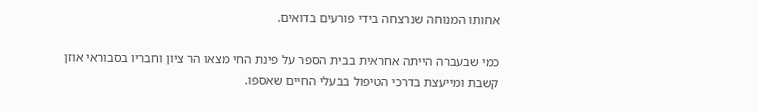אחותו המנוחה שנרצחה בידי פורעים בדואים.

כמי שבעברה הייתה אחראית בבית הספר על פינת החי מצאו הר ציון וחבריו בסבוראי אוזן קשבת ומייעצת בדרכי הטיפול בבעלי החיים שאספו.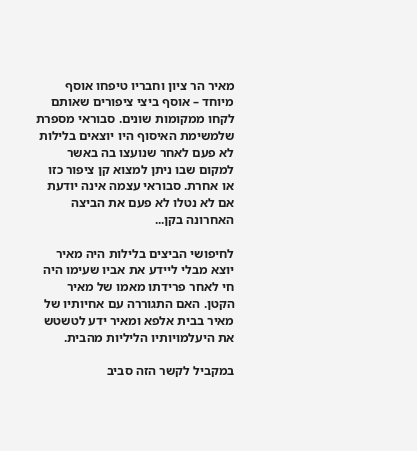מאיר הר ציון וחבריו טיפחו אוסף מיוחד – אוסף ביצי ציפורים שאותם לקחו ממקומות שונים. סבוראי מספרת שלמשימת האיסוף היו יוצאים בלילות לא פעם לאחר שנועצו בה באשר למקום שבו ניתן למצוא קן ציפור כזו או אחרת. סבוראי עצמה אינה יודעת אם לא נטלו לא פעם את הביצה האחרונה בקן...

לחיפושי הביצים בלילות היה מאיר יוצא מבלי ליידע את אביו שעימו היה חי לאחר פרידתו מאמו של מאיר הקטן. האם התגוררה עם אחיותיו של מאיר בבית אלפא ומאיר ידע לטשטש את היעלמויותיו הליליות מהבית.

במקביל לקשר הזה סביב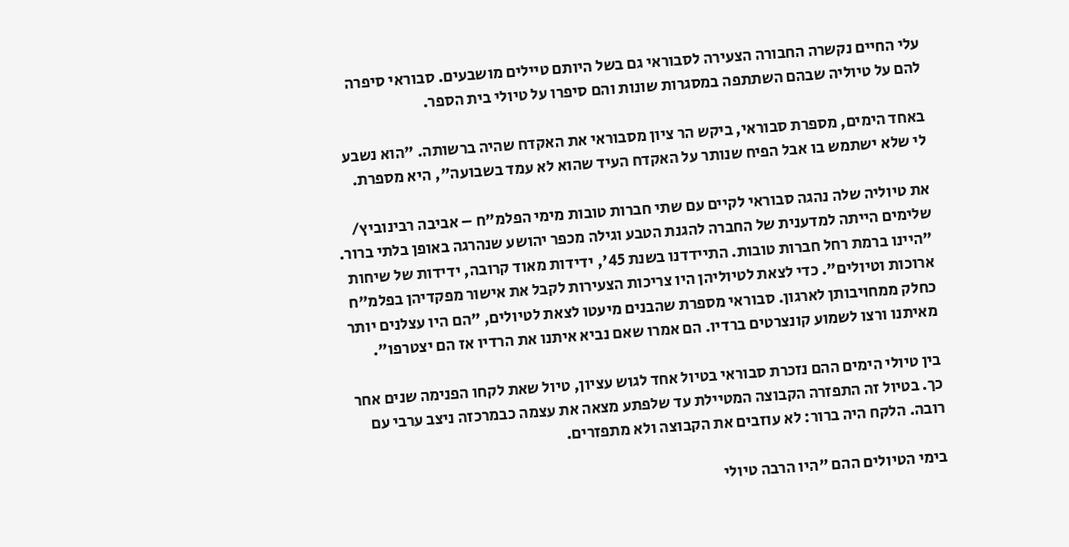עלי החיים נקשרה החבורה הצעירה לסבוראי גם בשל היותם טיילים מושבעים. סבוראי סיפרה להם על טיוליה שבהם השתתפה במסגרות שונות והם סיפרו על טיולי בית הספר.

באחד הימים, מספרת סבוראי, ביקש הר ציון מסבוראי את האקדח שהיה ברשותה. "הוא נשבע לי שלא ישתמש בו אבל הפיח שנותר על האקדח העיד שהוא לא עמד בשבועה", היא מספרת.

את טיוליה שלה נהגה סבוראי לקיים עם שתי חברות טובות מימי הפלמ"ח – אביבה רבינוביץ/ שלימים הייתה למדענית של החברה להגנת הטבע וגילה מכפר יהושע שנהרגה באופן בלתי ברור. "היינו ברמת רחל חברות טובות. התיידדנו בשנת 45', ידידות מאוד קרובה, ידידות של שיחות ארוכות וטיולים". כדי לצאת לטיוליהן היו צריכות הצעירות לקבל את אישור מפקדיהן בפלמ"ח כחלק ממחויבותן לארגון. סבוראי מספרת שהבנים מיעטו לצאת לטיולים, "הם היו עצלנים יותר מאיתנו ורצו לשמוע קונצרטים ברדיו. הם אמרו שאם נביא איתנו את הרדיו אז הם יצטרפו".

בין טיולי הימים ההם נזכרת סבוראי בטיול אחד לגוש עציון, טיול שאת לקחו הפנימה שנים אחר כך. בטיול זה התפזרה הקבוצה המטיילת עד שלפתע מצאה את עצמה כבמרכזה ניצב ערבי עם רובה. הלקח היה ברור: לא עוזבים את הקבוצה ולא מתפזרים.

בימי הטיולים ההם "היו הרבה טיולי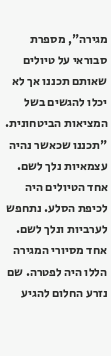מגירה", מספרת סבוראי על טיולים שאותם תכננו אך לא יכלו להגשים בשל המציאות הביטחונית. "תכננו שכאשר נהיה עצמאיות נלך לשם. אחד הטיולים היה לכיפת הסלע. נתחפש לערביות ונלך לשם. אחד מסיורי המגירה הללו היה לפטרה. שם נזרע החלום להגיע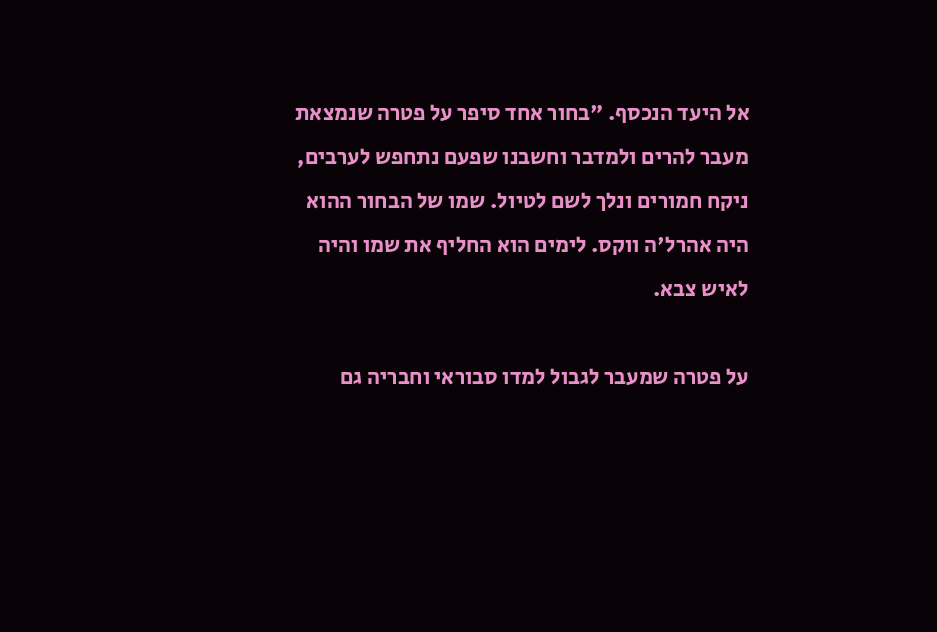אל היעד הנכסף. "בחור אחד סיפר על פטרה שנמצאת מעבר להרים ולמדבר וחשבנו שפעם נתחפש לערבים, ניקח חמורים ונלך לשם לטיול. שמו של הבחור ההוא היה אהרל'ה ווקס. לימים הוא החליף את שמו והיה לאיש צבא.

על פטרה שמעבר לגבול למדו סבוראי וחבריה גם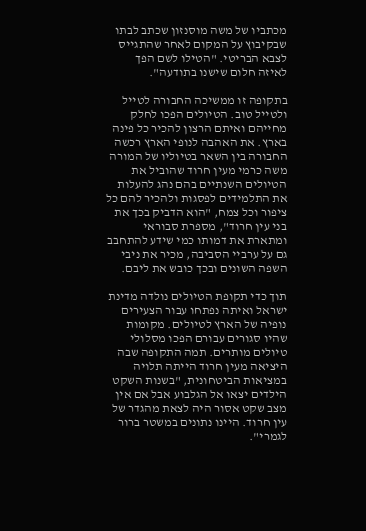מכתביו של משה מוסנזון שכתב לבתו שבקיבוץ על המקום לאחר שהתגייס לצבא הבריטי. "הטילו לשם הפך לאיזה חלום שישנו בתודעה".

בתקופה זו ממשיכה החבורה לטייל ולטייל טוב. הטיולים הפכו לחלק מחייהם ואיתם הרצון להכיר כל פינה בארץ. את האהבה לנופי הארץ רכשה החבורה בין השאר בטיוליו של המורה משה כרמי מעין חרוד שהוביל את הטיולים השנתיים בהם נהג להעלות את התלמידים לפסגות ולהכיר להם כל ציפור וכל צמח, "הוא הדביק בכך את בני עין חרוד", מספרת סבוראי ומתארת את דמותו כמי שידע להתחבב גם על ערביי הסביבה, מכיר את ניבי השפה השונים ובכך כובש את ליבם.

תוך כדי תקופת הטיולים נולדה מדינת ישראל ואיתה נפתחו עבור הצעירים נופיה של הארץ לטיולים. מקומות שהיו סגורים עבורם הפכו מסלולי טיולים מותרים. תמה התקופה שבה היציאה מעין חרוד הייתה תלויה במציאות הביטחונית, "בשנות השקט הילדים יצאו אל הגלבוע אבל אם אין מצב שקט אסור היה לצאת מהגדר של עין חרוד. היינו נתונים במשטר ברור לגמרי".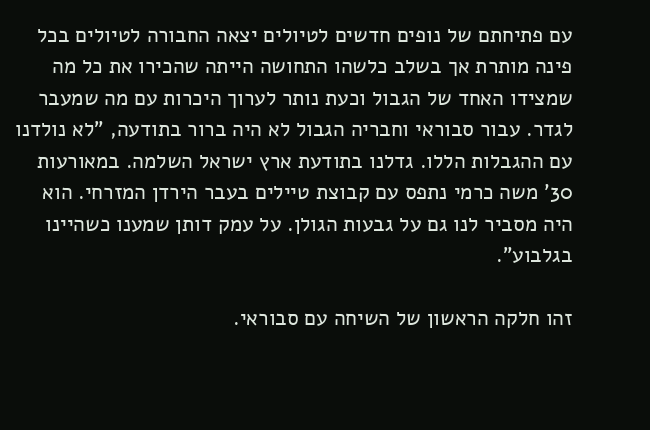עם פתיחתם של נופים חדשים לטיולים יצאה החבורה לטיולים בכל פינה מותרת אך בשלב כלשהו התחושה הייתה שהכירו את כל מה שמצידו האחד של הגבול וכעת נותר לערוך היכרות עם מה שמעבר לגדר. עבור סבוראי וחבריה הגבול לא היה ברור בתודעה, "לא נולדנו עם ההגבלות הללו. גדלנו בתודעת ארץ ישראל השלמה. במאורעות 30' משה כרמי נתפס עם קבוצת טיילים בעבר הירדן המזרחי. הוא היה מסביר לנו גם על גבעות הגולן. על עמק דותן שמענו כשהיינו בגלבוע".

זהו חלקה הראשון של השיחה עם סבוראי.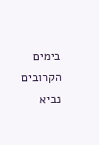בימים הקרובים נביא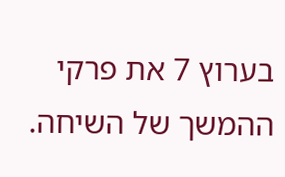בערוץ 7 את פרקי ההמשך של השיחה.